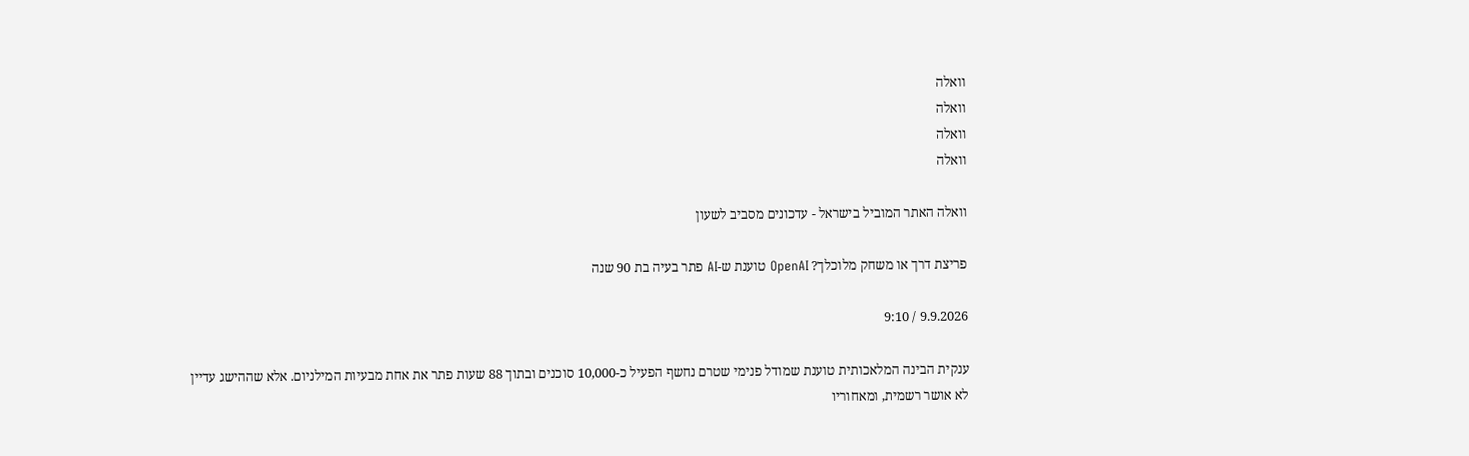וואלה
וואלה
וואלה
וואלה

וואלה האתר המוביל בישראל - עדכונים מסביב לשעון

פריצת דרך או משחק מלוכלך? OpenAI טוענת ש-AI פתר בעיה בת 90 שנה

9.9.2026 / 9:10

ענקית הבינה המלאכותית טוענת שמודל פנימי שטרם נחשף הפעיל כ-10,000 סוכנים ובתוך 88 שעות פתר את אחת מבעיות המילניום. אלא שההישג עדיין לא אושר רשמית, ומאחוריו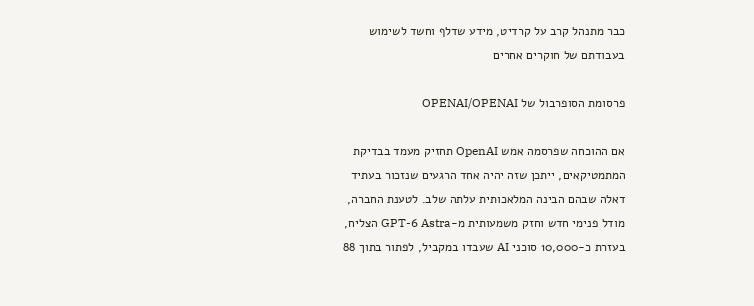כבר מתנהל קרב על קרדיט, מידע שדלף וחשד לשימוש בעבודתם של חוקרים אחרים

פרסומת הסופרבול של OPENAI/OPENAI

אם ההוכחה שפרסמה אמש OpenAI תחזיק מעמד בבדיקת המתמטיקאים, ייתכן שזה יהיה אחד הרגעים שנזכור בעתיד דאלה שבהם הבינה המלאכותית עלתה שלב. לטענת החברה, מודל פנימי חדש וחזק משמעותית מ-GPT-6 Astra הצליח, בעזרת כ-10,000 סוכני AI שעבדו במקביל, לפתור בתוך 88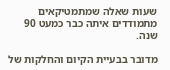שעות שאלה שמתמטיקאים מתמודדים איתה כבר כמעט 90 שנה.

מדובר בבעיית הקיום והחלקות של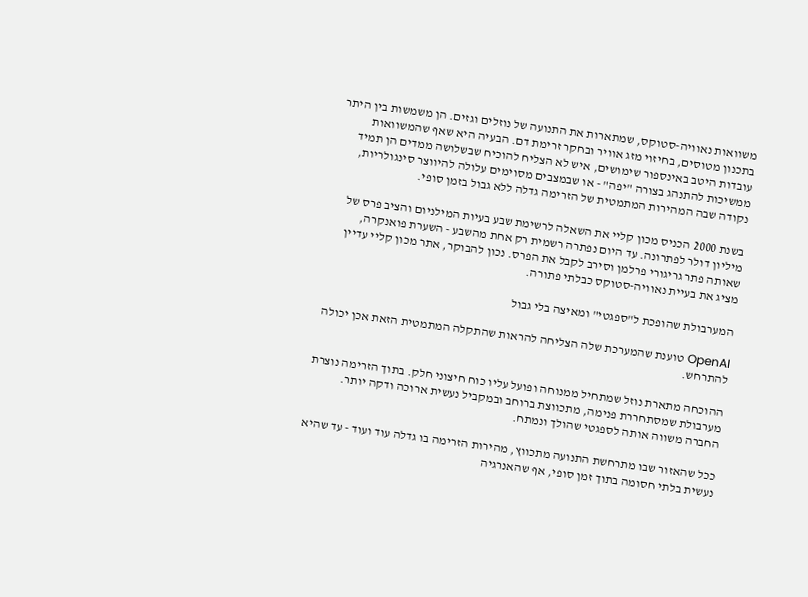משוואות נאוויה-סטוקס, שמתארות את התנועה של נוזלים וגזים. הן משמשות בין היתר בתכנון מטוסים, בחיזוי מזג אוויר ובחקר זרימת דם. הבעיה היא שאף שהמשוואות עובדות היטב באינספור שימושים, איש לא הצליח להוכיח שבשלושה ממדים הן תמיד ממשיכות להתנהג בצורה "יפה" - או שבמצבים מסוימים עלולה להיווצר סינגולריות, נקודה שבה המהירות המתמטית של הזרימה גדלה ללא גבול בזמן סופי.

בשנת 2000 הכניס מכון קליי את השאלה לרשימת שבע בעיות המילניום והציב פרס של מיליון דולר לפתרונה. עד היום נפתרה רשמית רק אחת מהשבע - השערת פואנקרה, שאותה פתר גריגורי פרלמן וסירב לקבל את הפרס. נכון להבוקר, אתר מכון קליי עדיין מציג את בעיית נאוויה-סטוקס כבלתי פתורה.

המערבולת שהופכת ל"ספגטי" ומאיצה בלי גבול

OpenAI טוענת שהמערכת שלה הצליחה להראות שהתקלה המתמטית הזאת אכן יכולה להתרחש.

ההוכחה מתארת נוזל שמתחיל ממנוחה ופועל עליו כוח חיצוני חלק. בתוך הזרימה נוצרת מערבולת שמסתחררת פנימה, מתכווצת ברוחב ובמקביל נעשית ארוכה ודקה יותר. החברה משווה אותה לספגטי שהולך ונמתח.

ככל שהאזור שבו מתרחשת התנועה מתכווץ, מהירות הזרימה בו גדלה עוד ועוד - עד שהיא נעשית בלתי חסומה בתוך זמן סופי, אף שהאנרגיה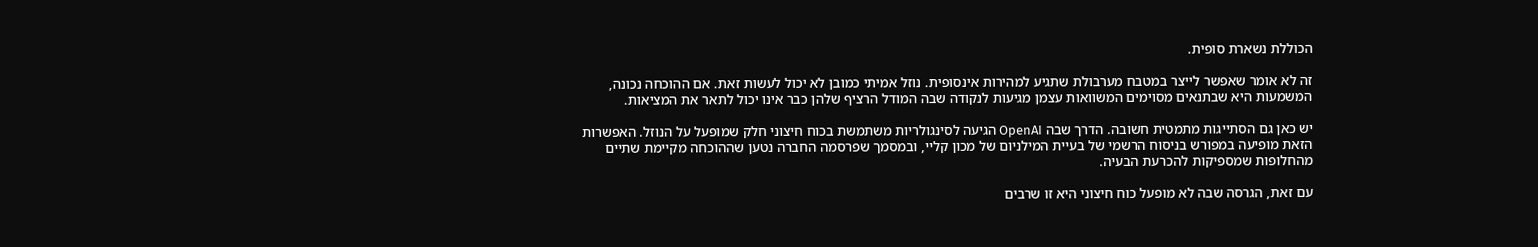הכוללת נשארת סופית.

זה לא אומר שאפשר לייצר במטבח מערבולת שתגיע למהירות אינסופית. נוזל אמיתי כמובן לא יכול לעשות זאת. אם ההוכחה נכונה, המשמעות היא שבתנאים מסוימים המשוואות עצמן מגיעות לנקודה שבה המודל הרציף שלהן כבר אינו יכול לתאר את המציאות.

יש כאן גם הסתייגות מתמטית חשובה. הדרך שבה OpenAI הגיעה לסינגולריות משתמשת בכוח חיצוני חלק שמופעל על הנוזל. האפשרות הזאת מופיעה במפורש בניסוח הרשמי של בעיית המילניום של מכון קליי, ובמסמך שפרסמה החברה נטען שההוכחה מקיימת שתיים מהחלופות שמספיקות להכרעת הבעיה.

עם זאת, הגרסה שבה לא מופעל כוח חיצוני היא זו שרבים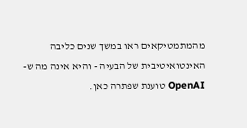מהמתמטיקאים ראו במשך שנים כליבה האינטואיטיבית של הבעיה - והיא אינה מה ש-OpenAI טוענת שפתרה כאן.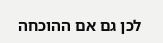לכן גם אם ההוכחה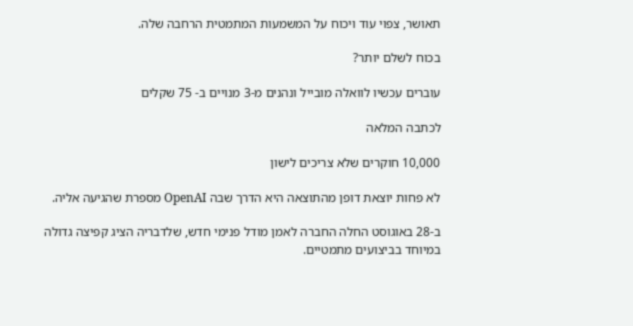תאושר, צפוי עוד ויכוח על המשמעות המתמטית הרחבה שלה.

בכוח לשלם יותר?

עוברים עכשיו לוואלה מובייל ונהנים מ-3 מנויים ב- 75 שקלים

לכתבה המלאה

10,000 חוקרים שלא צריכים לישון

לא פחות יוצאת דופן מהתוצאה היא הדרך שבה OpenAI מספרת שהגיעה אליה.

ב-28 באוגוסט החלה החברה לאמן מודל פנימי חדש, שלדבריה הציג קפיצה גדולה במיוחד בביצועים מתמטיים.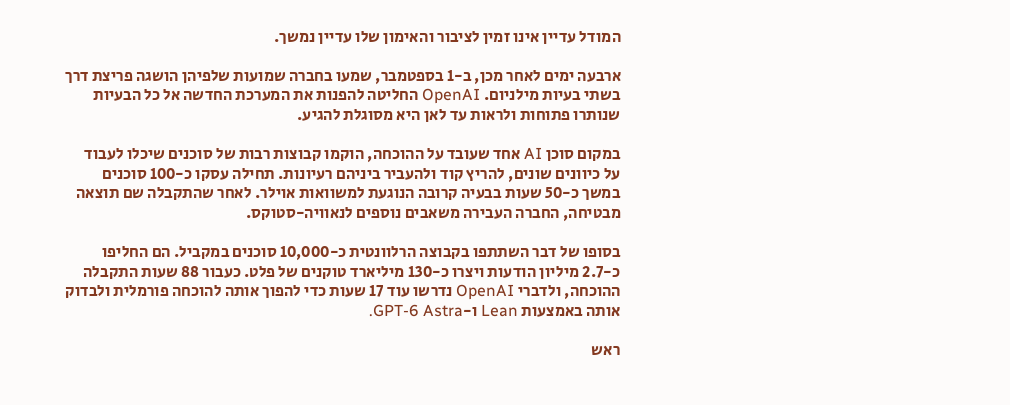המודל עדיין אינו זמין לציבור והאימון שלו עדיין נמשך.

ארבעה ימים לאחר מכן, ב-1 בספטמבר, שמעו בחברה שמועות שלפיהן הושגה פריצת דרך בשתי בעיות מילניום. OpenAI החליטה להפנות את המערכת החדשה אל כל הבעיות שנותרו פתוחות ולראות עד לאן היא מסוגלת להגיע.

במקום סוכן AI אחד שעובד על ההוכחה, הוקמו קבוצות רבות של סוכנים שיכלו לעבוד על כיוונים שונים, להריץ קוד ולהעביר ביניהם רעיונות. תחילה עסקו כ-100 סוכנים במשך כ-50 שעות בבעיה קרובה הנוגעת למשוואות אוילר. לאחר שהתקבלה שם תוצאה מבטיחה, החברה העבירה משאבים נוספים לנאוויה-סטוקס.

בסופו של דבר השתתפו בקבוצה הרלוונטית כ-10,000 סוכנים במקביל. הם החליפו כ-2.7 מיליון הודעות ויצרו כ-130 מיליארד טוקנים של פלט. כעבור 88 שעות התקבלה ההוכחה, ולדברי OpenAI נדרשו עוד 17 שעות כדי להפוך אותה להוכחה פורמלית ולבדוק אותה באמצעות Lean ו-GPT-6 Astra.

ראש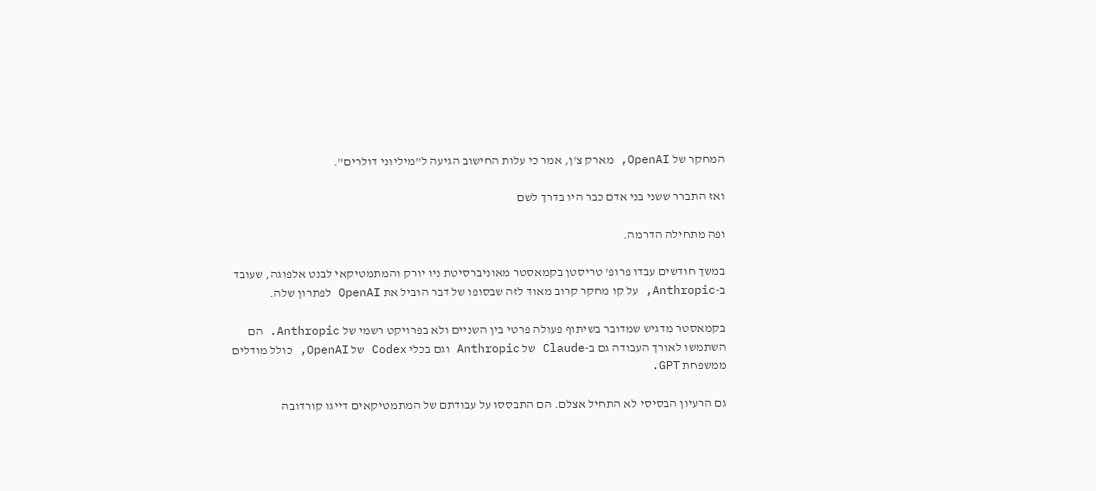המחקר של OpenAI, מארק צ'ן, אמר כי עלות החישוב הגיעה ל"מיליוני דולרים".

ואז התברר ששני בני אדם כבר היו בדרך לשם

ופה מתחילה הדרמה.

במשך חודשים עבדו פרופ' טריסטן בקמאסטר מאוניברסיטת ניו יורק והמתמטיקאי לבנט אלפוגה, שעובד ב-Anthropic, על קו מחקר קרוב מאוד לזה שבסופו של דבר הוביל את OpenAI לפתרון שלה.

בקמאסטר מדגיש שמדובר בשיתוף פעולה פרטי בין השניים ולא בפרויקט רשמי של Anthropic. הם השתמשו לאורך העבודה גם ב-Claude של Anthropic וגם בכלי Codex של OpenAI, כולל מודלים ממשפחת GPT.

גם הרעיון הבסיסי לא התחיל אצלם. הם התבססו על עבודתם של המתמטיקאים דייגו קורדובה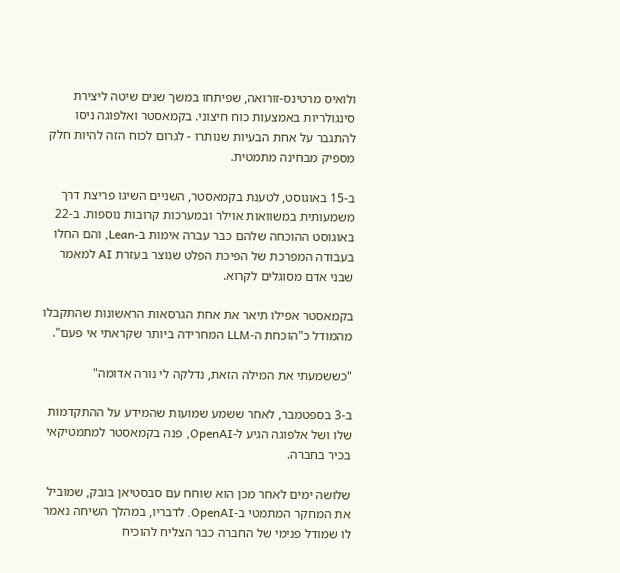ולואיס מרטינס-זורואה, שפיתחו במשך שנים שיטה ליצירת סינגולריות באמצעות כוח חיצוני. בקמאסטר ואלפוגה ניסו להתגבר על אחת הבעיות שנותרו - לגרום לכוח הזה להיות חלק מספיק מבחינה מתמטית.

ב-15 באוגוסט, לטענת בקמאסטר, השניים השיגו פריצת דרך משמעותית במשוואות אוילר ובמערכות קרובות נוספות. ב-22 באוגוסט ההוכחה שלהם כבר עברה אימות ב-Lean, והם החלו בעבודה המפרכת של הפיכת הפלט שנוצר בעזרת AI למאמר שבני אדם מסוגלים לקרוא.

בקמאסטר אפילו תיאר את אחת הגרסאות הראשונות שהתקבלו מהמודל כ"הוכחת ה-LLM המחרידה ביותר שקראתי אי פעם".

"כששמעתי את המילה הזאת, נדלקה לי נורה אדומה"

ב-3 בספטמבר, לאחר ששמע שמועות שהמידע על ההתקדמות שלו ושל אלפוגה הגיע ל-OpenAI, פנה בקמאסטר למתמטיקאי בכיר בחברה.

שלושה ימים לאחר מכן הוא שוחח עם סבסטיאן בובק, שמוביל את המחקר המתמטי ב-OpenAI. לדבריו, במהלך השיחה נאמר לו שמודל פנימי של החברה כבר הצליח להוכיח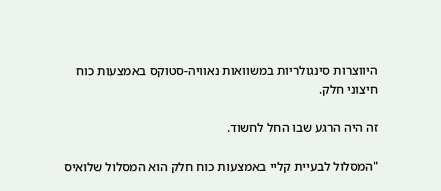היווצרות סינגולריות במשוואות נאוויה-סטוקס באמצעות כוח חיצוני חלק.

זה היה הרגע שבו החל לחשוד.

"המסלול לבעיית קליי באמצעות כוח חלק הוא המסלול שלואיס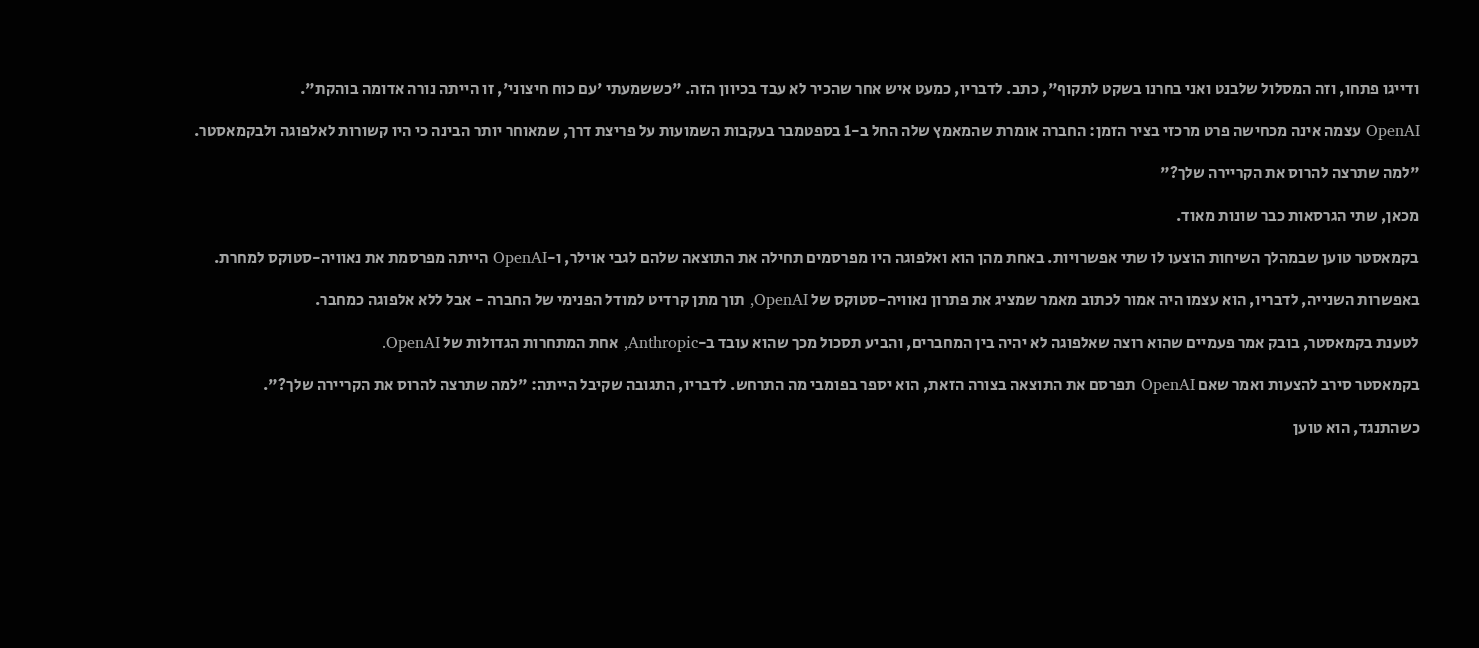ודייגו פתחו, וזה המסלול שלבנט ואני בחרנו בשקט לתקוף", כתב. לדבריו, כמעט איש אחר שהכיר לא עבד בכיוון הזה. "כששמעתי 'עם כוח חיצוני', זו הייתה נורה אדומה בוהקת".

OpenAI עצמה אינה מכחישה פרט מרכזי בציר הזמן: החברה אומרת שהמאמץ שלה החל ב-1 בספטמבר בעקבות השמועות על פריצת דרך, שמאוחר יותר הבינה כי היו קשורות לאלפוגה ולבקמאסטר.

"למה שתרצה להרוס את הקריירה שלך?"

מכאן, שתי הגרסאות כבר שונות מאוד.

בקמאסטר טוען שבמהלך השיחות הוצעו לו שתי אפשרויות. באחת מהן הוא ואלפוגה היו מפרסמים תחילה את התוצאה שלהם לגבי אוילר, ו-OpenAI הייתה מפרסמת את נאוויה-סטוקס למחרת.

באפשרות השנייה, לדבריו, הוא עצמו היה אמור לכתוב מאמר שמציג את פתרון נאוויה-סטוקס של OpenAI, תוך מתן קרדיט למודל הפנימי של החברה - אבל ללא אלפוגה כמחבר.

לטענת בקמאסטר, בובק אמר פעמיים שהוא רוצה שאלפוגה לא יהיה בין המחברים, והביע תסכול מכך שהוא עובד ב-Anthropic, אחת המתחרות הגדולות של OpenAI.

בקמאסטר סירב להצעות ואמר שאם OpenAI תפרסם את התוצאה בצורה הזאת, הוא יספר בפומבי מה התרחש. לדבריו, התגובה שקיבל הייתה: "למה שתרצה להרוס את הקריירה שלך?".

כשהתנגד, הוא טוען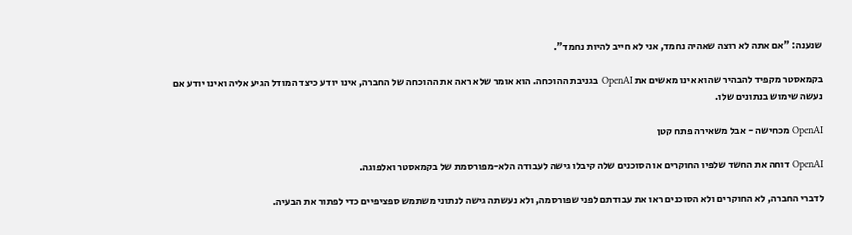שנענה: "אם אתה לא רוצה שאהיה נחמד, אני לא חייב להיות נחמד".

בקמאסטר מקפיד להבהיר שהוא אינו מאשים את OpenAI בגניבת ההוכחה. הוא אומר שלא ראה את ההוכחה של החברה, אינו יודע כיצד המודל הגיע אליה ואינו יודע אם נעשה שימוש בנתונים שלו.

OpenAI מכחישה - אבל משאירה פתח קטן

OpenAI דוחה את החשד שלפיו החוקרים או הסוכנים שלה קיבלו גישה לעבודה הלא-מפורסמת של בקמאסטר ואלפוגה.

לדברי החברה, לא החוקרים ולא הסוכנים ראו את עבודתם לפני שפורסמה, ולא נעשתה גישה לנתוני משתמש ספציפיים כדי לפתור את הבעיה.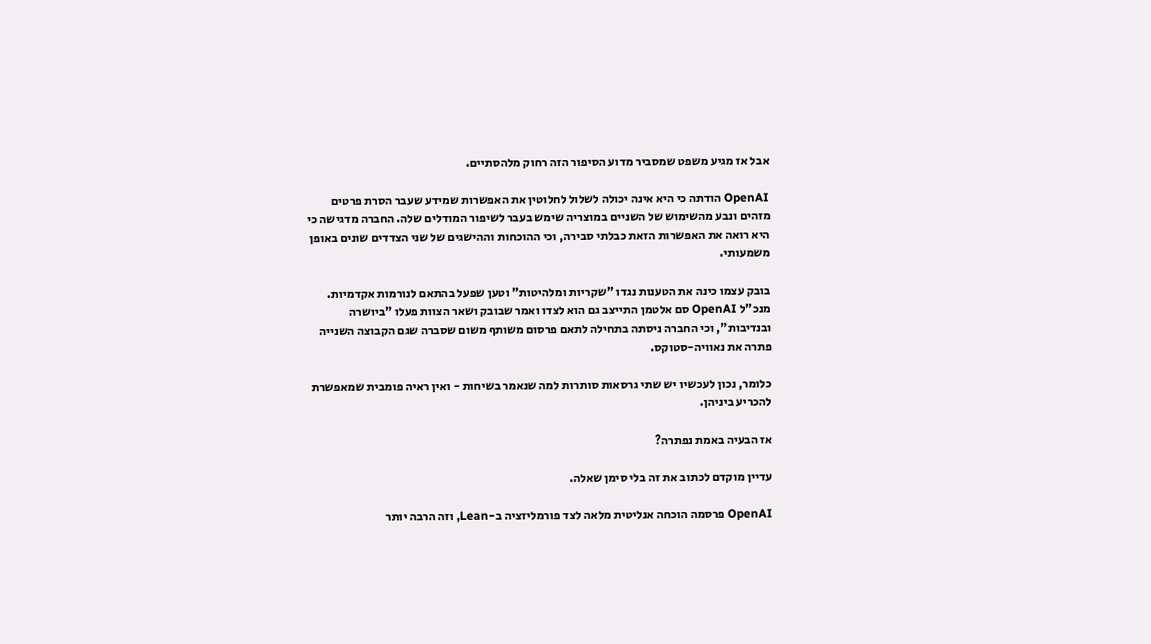אבל אז מגיע משפט שמסביר מדוע הסיפור הזה רחוק מלהסתיים.

OpenAI הודתה כי היא אינה יכולה לשלול לחלוטין את האפשרות שמידע שעבר הסרת פרטים מזהים ונבע מהשימוש של השניים במוצריה שימש בעבר לשיפור המודלים שלה. החברה מדגישה כי היא רואה את האפשרות הזאת כבלתי סבירה, וכי ההוכחות וההישגים של שני הצדדים שונים באופן משמעותי.

בובק עצמו כינה את הטענות נגדו "שקריות ומלהיטות" וטען שפעל בהתאם לנורמות אקדמיות. מנכ"ל OpenAI סם אלטמן התייצב גם הוא לצדו ואמר שבובק ושאר הצוות פעלו "ביושרה ובנדיבות", וכי החברה ניסתה בתחילה לתאם פרסום משותף משום שסברה שגם הקבוצה השנייה פתרה את נאוויה-סטוקס.

כלומר, נכון לעכשיו יש שתי גרסאות סותרות למה שנאמר בשיחות - ואין ראיה פומבית שמאפשרת להכריע ביניהן.

אז הבעיה באמת נפתרה?

עדיין מוקדם לכתוב את זה בלי סימן שאלה.

OpenAI פרסמה הוכחה אנליטית מלאה לצד פורמליזציה ב-Lean, וזה הרבה יותר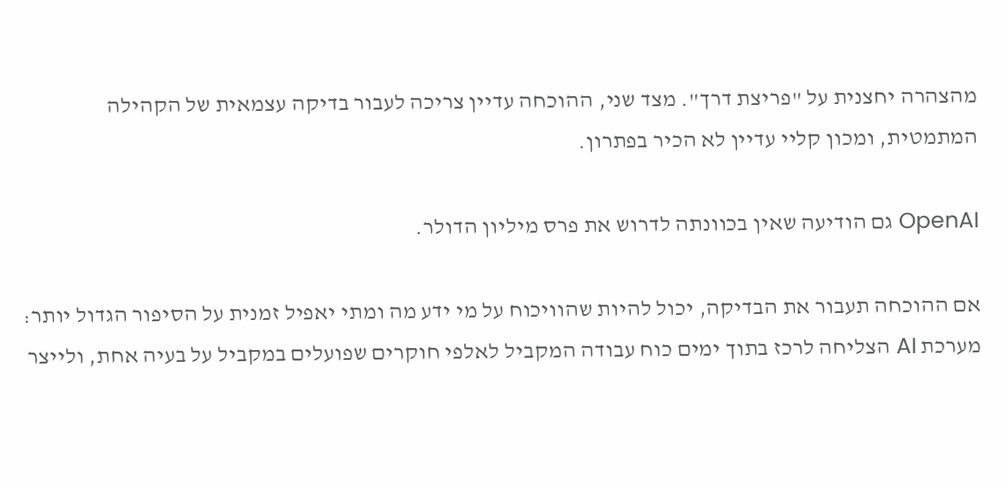מהצהרה יחצנית על "פריצת דרך". מצד שני, ההוכחה עדיין צריכה לעבור בדיקה עצמאית של הקהילה המתמטית, ומכון קליי עדיין לא הכיר בפתרון.

OpenAI גם הודיעה שאין בכוונתה לדרוש את פרס מיליון הדולר.

אם ההוכחה תעבור את הבדיקה, יכול להיות שהוויכוח על מי ידע מה ומתי יאפיל זמנית על הסיפור הגדול יותר: מערכת AI הצליחה לרכז בתוך ימים כוח עבודה המקביל לאלפי חוקרים שפועלים במקביל על בעיה אחת, ולייצר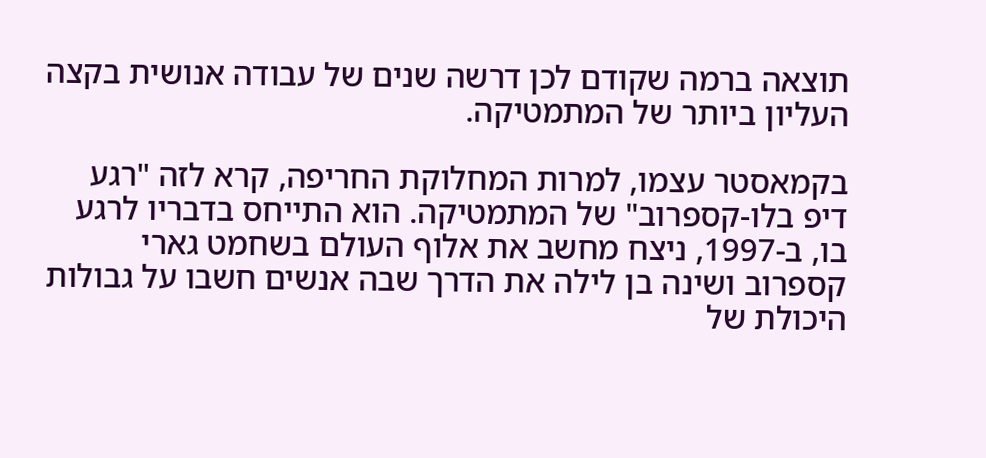תוצאה ברמה שקודם לכן דרשה שנים של עבודה אנושית בקצה העליון ביותר של המתמטיקה.

בקמאסטר עצמו, למרות המחלוקת החריפה, קרא לזה "רגע דיפ בלו-קספרוב" של המתמטיקה. הוא התייחס בדבריו לרגע בו, ב-1997, ניצח מחשב את אלוף העולם בשחמט גארי קספרוב ושינה בן לילה את הדרך שבה אנשים חשבו על גבולות היכולת של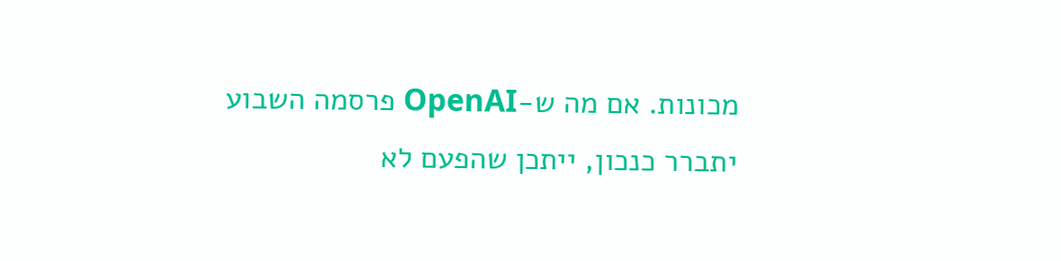מכונות. אם מה ש-OpenAI פרסמה השבוע יתברר כנכון, ייתכן שהפעם לא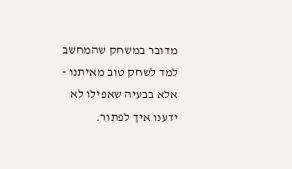מדובר במשחק שהמחשב למד לשחק טוב מאיתנו - אלא בבעיה שאפילו לא ידענו איך לפתור.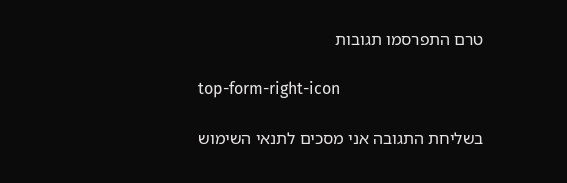טרם התפרסמו תגובות

top-form-right-icon

בשליחת התגובה אני מסכים לתנאי השימוש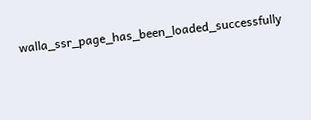walla_ssr_page_has_been_loaded_successfully